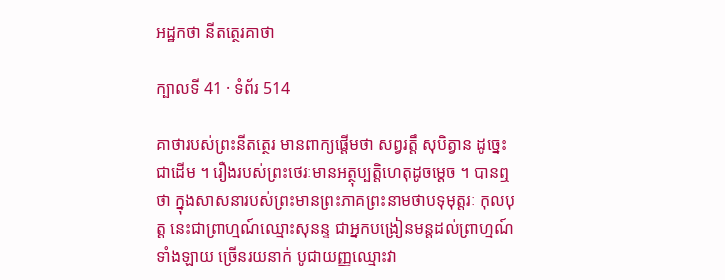អដ្ឋកថា នីតត្ថេរគាថា

ក្បាលទី 41 · ទំព័រ 514

គាថារបស់ព្រះនីតត្ថេរ មានពាក្យផ្តើមថា សព្វរត្តឹ សុបិត្វាន ដូច្នេះជាដើម ។ រឿងរបស់ព្រះថេរៈមានអត្ថុប្បត្តិហេតុដូចម្តេច ។ បានឮថា ក្នុងសាសនារបស់ព្រះមានព្រះភាគព្រះនាមថាបទុមុត្តរៈ កុលបុត្ត នេះជាព្រាហ្មណ៍ឈ្មោះសុនន្ទ ជាអ្នកបង្រៀនមន្តដល់ព្រាហ្មណ៍ទាំងឡាយ ច្រើនរយនាក់ បូជាយញ្ញឈ្មោះវា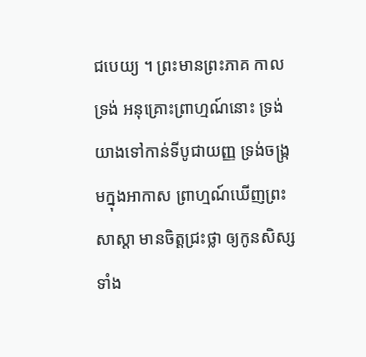ជបេយ្យ ។ ព្រះមានព្រះភាគ កាលទ្រង់ អនុគ្រោះព្រាហ្មណ៍នោះ ទ្រង់យាងទៅកាន់ទីបូជាយញ្ញ ទ្រង់ចង្រ្កមក្នុងអាកាស ព្រាហ្មណ៍ឃើញព្រះសាស្តា មានចិត្តជ្រះថ្លា ឲ្យកូនសិស្សទាំង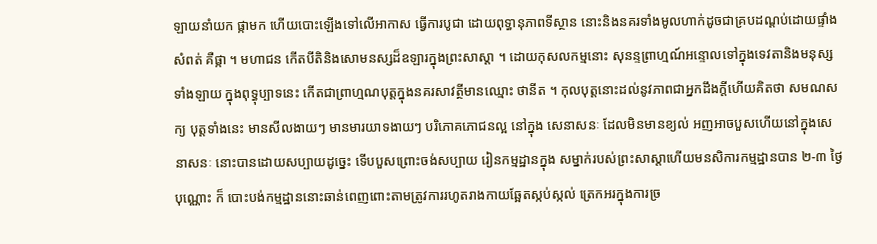ឡាយនាំយក ផ្កាមក ហើយបោះឡើងទៅលើអាកាស ធ្វើការបូជា ដោយពុទ្ធានុភាពទីស្ថាន នោះនិងនគរទាំងមូលហាក់ដូចជាគ្របដណ្តប់ដោយផ្ទាំងសំពត់ គឺផ្កា ។ មហាជន កើតបីតិនិងសោមនស្សដ៏ឧឡារក្នុងព្រះសាស្តា ។ ដោយកុសលកម្មនោះ សុនន្ទព្រាហ្មណ៍អន្ទោលទៅក្នុងទេវតានិងមនុស្ស ទាំងឡាយ ក្នុងពុទ្ធុប្បាទនេះ កើតជាព្រាហ្មណបុត្តក្នុងនគរសាវត្ថីមានឈ្មោះ ថានីត ។ កុលបុត្តនោះដល់នូវភាពជាអ្នកដឹងក្តីហើយគិតថា សមណសក្យ បុត្តទាំងនេះ មានសីលងាយៗ មានមារយាទងាយៗ បរិភោគភោជនល្អ នៅក្នុង សេនាសនៈ ដែលមិនមានខ្យល់ អញអាចបួសហើយនៅក្នុងសេនាសនៈ នោះបានដោយសប្បាយដូច្នេះ ទើបបួសព្រោះចង់សប្បាយ រៀនកម្មដ្ឋានក្នុង សម្នាក់របស់ព្រះសាស្តាហើយមនសិការកម្មដ្ឋានបាន ២-៣ ថ្ងៃបុណ្ណោះ ក៏ បោះបង់កម្មដ្ឋាននោះឆាន់ពេញពោះតាមត្រូវការរហូតរាងកាយឆ្អែតស្កប់ស្កល់ ត្រេកអរក្នុងការច្រ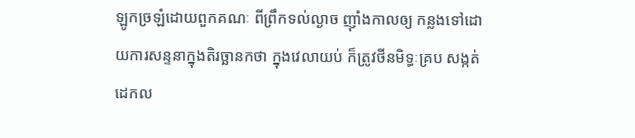ឡូកច្រឡំដោយពួកគណៈ ពីព្រឹកទល់ល្ងាច ញ៉ាំងកាលឲ្យ កន្លងទៅដោយការសន្ទនាក្នុងតិរច្ឆានកថា ក្នុងវេលាយប់ ក៏ត្រូវថីនមិទ្ធៈគ្រប សង្កត់ ដេកល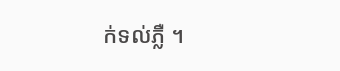ក់ទល់ភ្លឺ ។